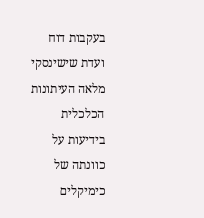בעקבות דוח ועדת שישינסקי מלאה העיתונות הכלכלית בידיעות על כוונתה של כימיקלים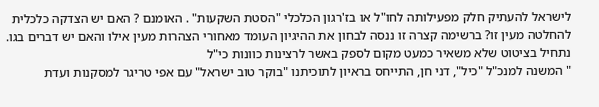לישראל להעתיק חלק מפעילותה לחו"ל או בז'רגון הכלכלי "הסטת השקעות" . האומנם ? האם יש הצדקה כלכלית להחלטה מעין זו? ברשימה קצרה זו ננסה לבחון את ההיגיון העומד מאחורי הצהרות מעין אילו והאם יש דברים בגו.
נתחיל בציטוט שלא משאיר כמעט מקום לספק באשר לרצינות כוונות כי"ל
" המשנה למנכ"ל "כיל", דני חן, התייחס בראיון לתוכיתנו "בוקר טוב ישראל" עם אפי טריגר למסקנות ועדת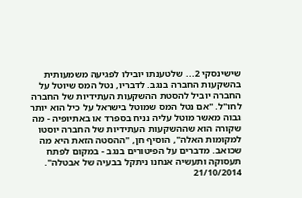שישינסקי 2... שלטענתו יובילו לפגיעה משמעותית בהשקעות החברה בנגב. לדבריו, נטל המס שיוטל על החברה יוביל להסטת ההשקעות העתידיות של החברה לחו"ל. "אם נטל המס שמוטל בישראל על כיל הוא יותר גבוה מאשר מוטל עליה נניח בספרד או באתיופיה - מה שקורה הוא שההשקעות העתידיות של החברה יוסטו למקומות האלה", הוסיף חן, "ההסטה הזאת היא מה שכואב. מדברים על הפיטורים בנגב - במקום לפתח תעסוקה ותעשיה אנחנו ניתקל בבעיה של אבטלה". 21/10/2014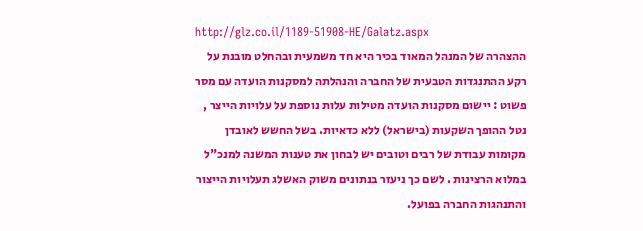http://glz.co.il/1189-51908-HE/Galatz.aspx
ההצהרה של המנהל המאוד בכיר היא חד משמעית ובהחלט מובנת על רקע ההתנגדות הטבעית של החברה והנהלתה למסקנות הועדה עם מסר פשוט : יישום מסקנות הועדה מטילות עלות נוספת על עלויות הייצר , נטל ההופך השקעות (בישראל) ללא כדאיות. בשל החשש לאובדן מקומות עבודת של רבים וטובים יש לבחון את טענות המשנה למנכ"ל במלוא הרצינות . לשם כך ניעזר בנתונים משוק האשלג תעלויות הייצור והתנהגות החברה בפועל.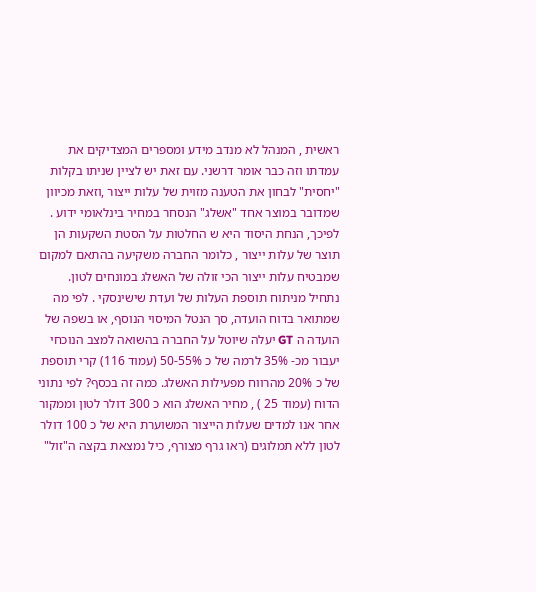ראשית , המנהל לא מנדב מידע ומספרים המצדיקים את עמדתו וזה כבר אומר דרשני. עם זאת יש לציין שניתו בקלות "יחסית" לבחון את הטענה מזוית של עלות ייצור ,וזאת מכיוון שמדובר במוצר אחד "אשלג" הנסחר במחיר בינלאומי ידוע . לפיכך, הנחת היסוד היא ש החלטות על הסטת השקעות הן תוצר של עלות ייצור , כלומר החברה משקיעה בהתאם למקום שמבטיח עלות ייצור הכי זולה של האשלג במונחים לטון.
נתחיל מניתוח תוספת העלות של ועדת שישינסקי . לפי מה שמתואר בדוח הועדה, סך הנטל המיסוי הנוסף, או בשפה של הועדה ה GT יעלה שיוטל על החברה בהשואה למצב הנוכחי יעבור מכ- 35% לרמה של כ 50-55% (עמוד 116) קרי תוספת של כ 20% מהרווח מפעילות האשלג. כמה זה בכסף? לפי נתוני הדוח (עמוד 25 ) , מחיר האשלג הוא כ 300 דולר לטון וממקור אחר אנו למדים שעלות הייצור המשוערת היא של כ 100 דולר לטון ללא תמלוגים (ראו גרף מצורף, כיל נמצאת בקצה ה"זול"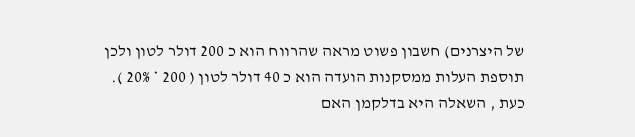של היצרנים) חשבון פשוט מראה שהרווח הוא כ 200 דולר לטון ולכן תוספת העלות ממסקנות הועדה הוא כ 40 דולר לטון ( 200 * 20% ).
כעת , השאלה היא בדלקמן האם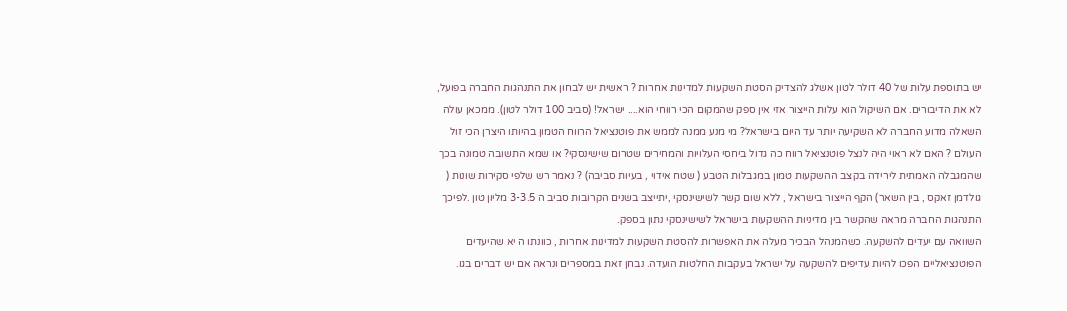יש בתוספת עלות של 40 דולר לטון אשלג להצדיק הסטת השקעות למדינות אחרות ? ראשית יש לבחון את התנהגות החברה בפועל, לא את הדיבורים. אם השיקול הוא עלות הייצור אזי אין ספק שהמקום הכי רווחי הוא.... ישראל! (סביב 100 דולר לטון). ממכאן עולה השאלה מדוע החברה לא השקיעה יותר עד היום בישראל? מי מנע ממנה לממש את פוטנציאל הרווח הטמון בהיותו היצרן הכי זול העולם ? האם לא ראוי היה לנצל פוטנציאל רווח כה גדול ביחסי העלויות והמחירים שטרום שישינסקי? או שמא התשובה טמונה בכך שהמגבלה האמתית לירידה בקצב ההשקעות טמון במגבלות הטבע ( שטח אידוי , בעיות סביבה) ? נאמר רש שלפי סקירות שונות ( גולדמן זאקס , בין השאר) הקף הייצור בישראל , ללא שום קשר לשישינסקי ,יתייצב בשנים הקרובות סביב ה 3-3.5 מליון טון .לפיכך התנהגות החברה מראה שהקשר בין מדיניות ההשקעות בישראל לשישינסקי נתון בספק.
השוואה עם יעדים להשקעה. כשהמנהל הבכיר מעלה את האפשרות להסטת השקעות למדינות אחרות , כוונתו ה יא שהיעדים הפוטנציאליים הפכו להיות עדיפים להשקעה על ישראל בעקבות החלטות הועדה. נבחן זאת במספרים ונראה אם יש דברים בגו.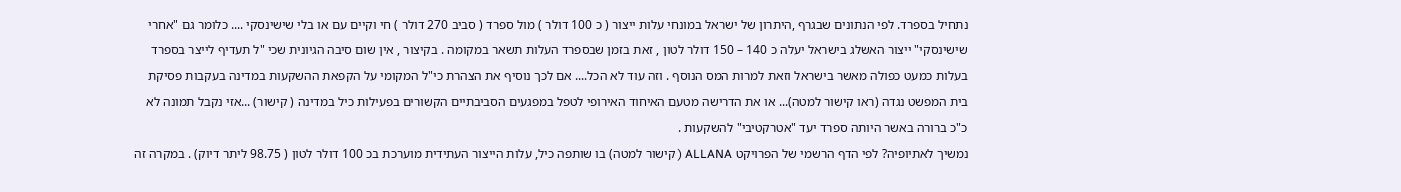נתחיל בספרד. לפי הנתונים שבגרף ,היתרון של ישראל במונחי עלות ייצור ( כ 100 דולר ) מול ספרד ( סביב 270 דולר ) חי וקיים עם או בלי שישינסקי .... כלומר גם "אחרי שישינסקי" ייצור האשלג בישראל יעלה כ 140 – 150 דולר לטון , זאת בזמן שבספרד העלות תשאר במקומה . בקיצור , אין שום סיבה הגיונית שכי "ל תעדיף לייצר בספרד בעלות כמעט כפולה מאשר בישראל וזאת למרות המס הנוסף . וזה עוד לא הכל.... אם לכך נוסיף את הצהרת כי"ל המקומי על הקפאת ההשקעות במדינה בעקבות פסיקת בית המפשט נגדה (ראו קישור למטה)... או את הדרישה מטעם האיחוד האירופי לטפל במפגעים הסביבתיים הקשורים בפעילות כיל במדינה ( קישור) ...אזי נקבל תמונה לא כ"כ ברורה באשר היותה ספרד יעד "אטרקטיבי" להשקעות .
נמשיך לאתיופיה? לפי הדף הרשמי של הפרויקט ALLANA ( קישור למטה) בו שותפה כיל, עלות הייצור העתידית מוערכת בכ 100 דולר לטון ( 98.75 ליתר דיוק) . במקרה זה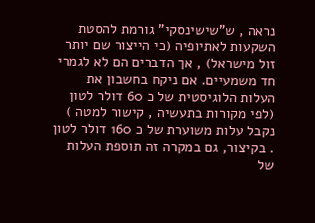נראה , ש"שישינסקי" גורמת להסטת השקעות לאתיופיה (כי הייצור שם יותר זול מישראל) , אך הדברים הם לא לגמרי חד משמעיים. אם ניקח בחשבון את העלות הלוגיסטית של כ 60 דולר לטון (לפי מקורות בתעשיה , קישור למטה ) נקבל עלות משוערת של כ 160 דולר לטון . בקיצור, גם במקרה זה תוספת העלות של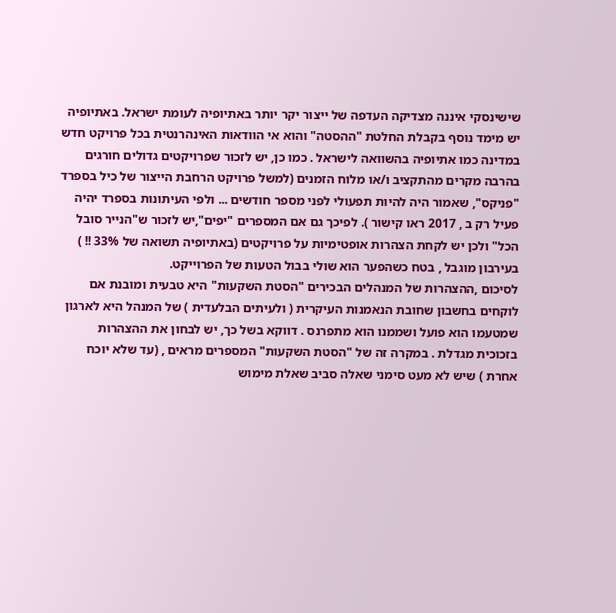שישינסקי איננה מצדיקה העדפה של ייצור יקר יותר באתיופיה לעומת ישראל. באתיופיה יש מימד נוסף בקבלת החלטת "ההסטה" והוא אי הוודאות האינהרנטית בכל פרויקט חדש במדינה כמו אתיופיה בהשוואה לישראל . כמו כן, יש לזכור שפרויקטים גדולים חורגים בהרבה מקרים מהתקציב ו/או מלוח הזמנים (למשל פרויקט הרחבת הייצור של כיל בספרד "פניקס", שאמור היה להיות תפעולי לפני מספר חודשים ... ולפי העיתונות בספרד יהיה פעיל רק ב , 2017 ראו קישור ). לפיכך גם אם המספרים "יפים",יש לזכור ש"הנייר סובל הכל" ולכן יש לקחת הצהרות אופטימיות על פרויקטים (באתיופיה תשואה של 33% !! ) בעירבון מוגבל , בטח כשהפער הוא שולי בבול הטעות של הפרוייקט.
לסיכום ,ההצהרות של המנהלים הבכירים "הסטת השקעות" היא טבעית ומובנת אם לוקחים בחשבון שחובת הנאמנות העיקרית ( ולעיתים הבלעדית ) של המנהל היא לארגון שמטעמו הוא פועל ושממנו הוא מתפרנס . דווקא בשל כך, יש לבחון את ההצהרות בזכוכית מגדלת . במקרה זה של "הסטת השקעות" המספרים מראים , (עד שלא יוכח אחרת ) שיש לא מעט סימני שאלה סביב שאלת מימוש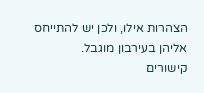הצהרות אילו, ולכן יש להתייחס אליהן בעירבון מוגבל.
קישורים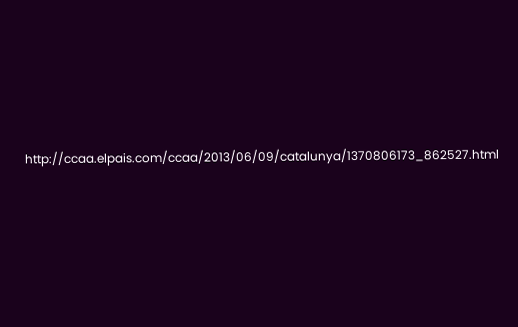http://ccaa.elpais.com/ccaa/2013/06/09/catalunya/1370806173_862527.html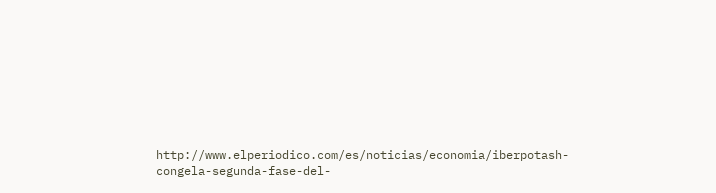http://www.elperiodico.com/es/noticias/economia/iberpotash-congela-segunda-fase-del-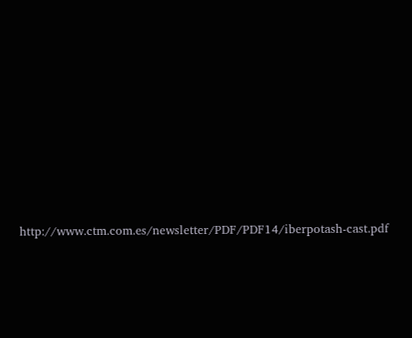http://www.ctm.com.es/newsletter/PDF/PDF14/iberpotash-cast.pdf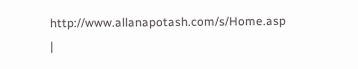http://www.allanapotash.com/s/Home.asp
|